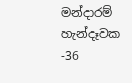මන්දාරම් හැන්දෑවක -36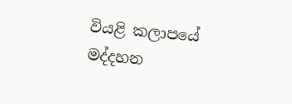වියළි කලාපයේ මද්දහන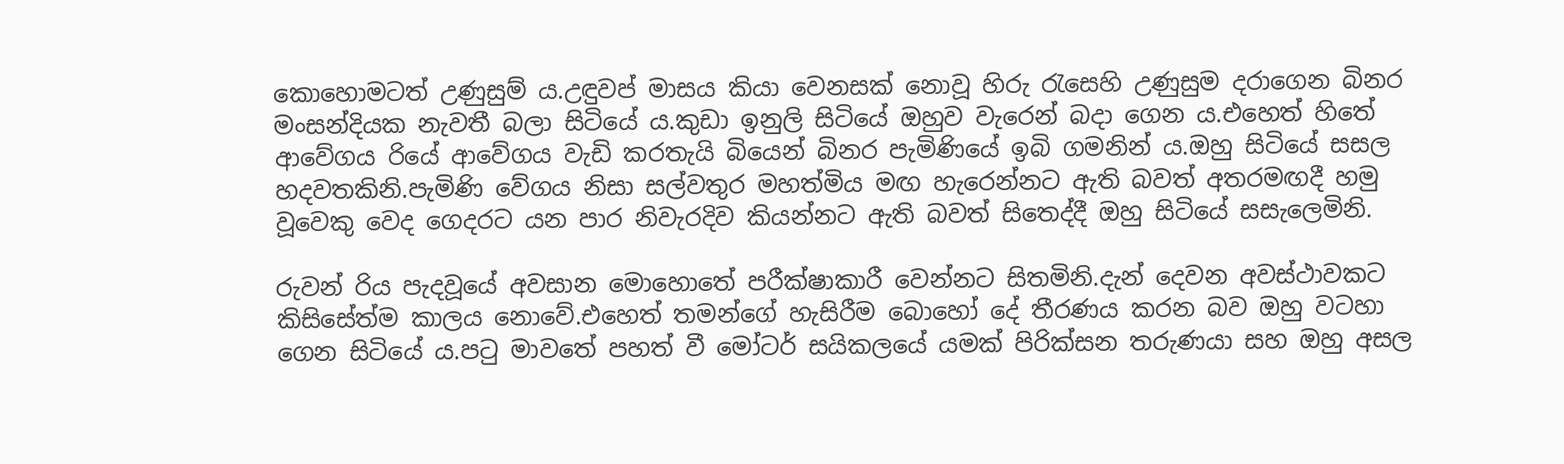කොහොමටත් උණුසුම් ය.උඳුවප් මාසය කියා වෙනසක් නොවූ හිරු රැසෙහි උණුසුම දරාගෙන බිනර මංසන්දියක නැවතී බලා සිටියේ ය.කුඩා ඉනුලි සිටියේ ඔහුව වැරෙන් බදා ගෙන ය.එහෙත් හිතේ ආවේගය රියේ ආවේගය වැඩි කරතැයි බියෙන් බිනර පැමිණියේ ඉබි ගමනින් ය.ඔහු සිටියේ සසල හදවතකිනි.පැමිණි වේගය නිසා සල්වතුර මහත්මිය මඟ හැරෙන්නට ඇති බවත් අතරමඟදී හමු වූවෙකු වෙද ගෙදරට යන පාර නිවැරදිව කියන්නට ඇති බවත් සිතෙද්දී ඔහු සිටියේ සසැලෙමිනි.

රුවන් රිය පැදවූයේ අවසාන මොහොතේ පරීක්ෂාකාරී වෙන්නට සිතමිනි.දැන් දෙවන අවස්ථාවකට කිසිසේත්ම කාලය නොවේ.එහෙත් තමන්ගේ හැසිරීම බොහෝ දේ තීරණය කරන බව ඔහු වටහා ගෙන සිටියේ ය.පටු මාවතේ පහත් වී මෝටර් සයිකලයේ යමක් පිරික්සන තරුණයා සහ ඔහු අසල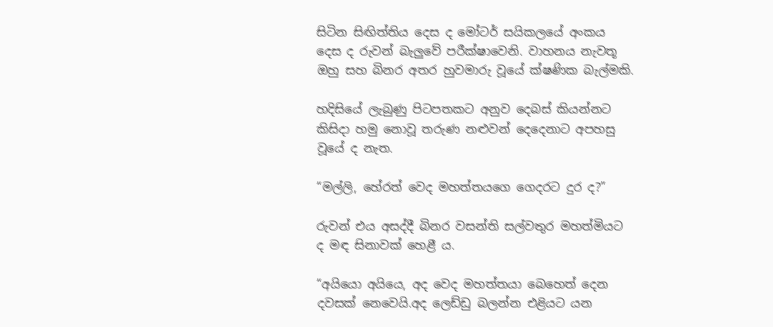සිටින සිඟිත්තිය දෙස ද මෝටර් සයිකලයේ අංකය දෙස ද රුවන් බැලුවේ පරීක්ෂාවෙනි. වාහනය නැවතූ ඔහු සහ බිනර අතර හුවමාරු වූයේ ක්ෂණික බැල්මකි.

හදිසියේ ලැබුණු පිටපතකට අනුව දෙබස් කියන්නට කිසිදා හමු නොවූ තරුණ නළුවන් දෙදෙනාට අපහසු වූයේ ද නැත.

“මල්ලි, හේරත් වෙද මහත්තයගෙ ගෙදරට දුර ද?”

රුවන් එය අසද්දී බිනර වසන්ති සල්වතුර මහත්මියට ද මඳ සිනාවක් හෙළී ය.

“අයියො අයියෙ, අද වෙද මහත්තයා බෙහෙත් දෙන දවසක් නෙවෙයි.අද ලෙඩ්ඩු බලන්න එළියට යන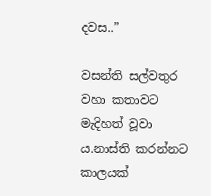දවස..”

වසන්ති සල්වතුර වහා කතාවට මැදිහත් වූවා ය.නාස්ති කරන්නට කාලයක්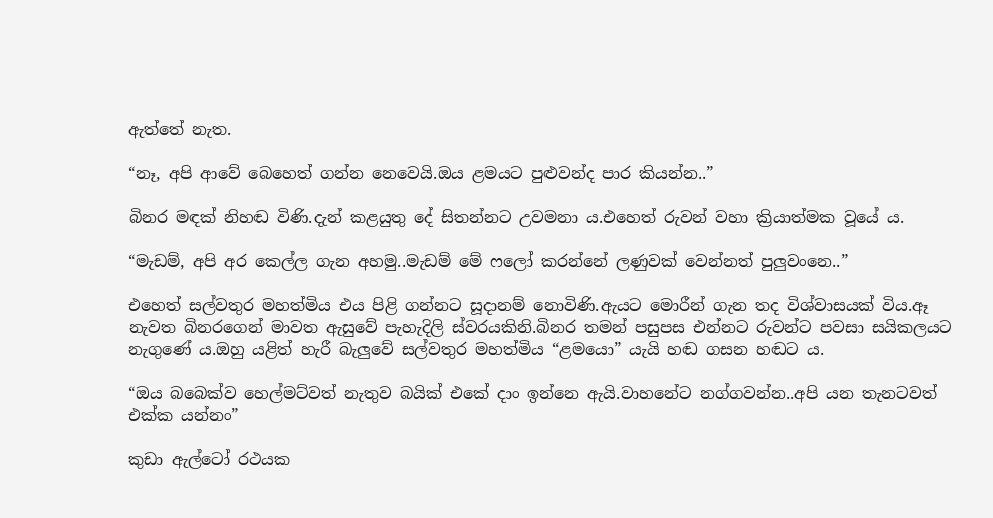ඇත්තේ නැත.

“නෑ, අපි ආවේ බෙහෙත් ගන්න නෙවෙයි.ඔය ළමයට පුළුවන්ද පාර කියන්න..”

බිනර මඳක් නිහඬ විණි.දැන් කළයුතු දේ සිතන්නට උවමනා ය.එහෙත් රුවන් වහා ක්‍රියාත්මක වූයේ ය.

“මැඩම්, අපි අර කෙල්ල ගැන අහමු..මැඩම් මේ ෆලෝ කරන්නේ ලණුවක් වෙන්නත් පුලුවංනෙ..”

එහෙත් සල්වතුර මහත්මිය එය පිළි ගන්නට සූදානම් නොවිණි.ඇයට මොරීන් ගැන තද විශ්වාසයක් විය.ඈ නැවත බිනරගෙන් මාවත ඇසුවේ පැහැදිලි ස්වරයකිනි.බිනර තමන් පසුපස එන්නට රුවන්ට පවසා සයිකලයට නැගුණේ ය.ඔහු යළිත් හැරී බැලුවේ සල්වතුර මහත්මිය “ළමයො” යැයි හඬ ගසන හඬට ය.

“ඔය බබෙක්ව හෙල්මට්වත් නැතුව බයික් එකේ දාං ඉන්නෙ ඇයි.වාහනේට නග්ගවන්න..අපි යන තැනටවත් එක්ක යන්නං”

කුඩා ඇල්ටෝ රථයක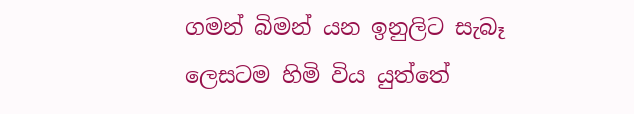ගමන් බිමන් යන ඉනුලිට සැබෑ ලෙසටම හිමි විය යුත්තේ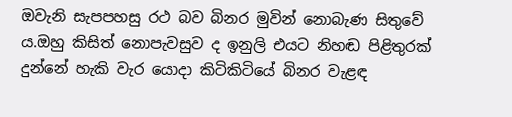ඔවැනි සැපපහසු රථ බව බිනර මුවින් නොබැණ සිතුවේ ය.ඔහු කිසිත් නොපැවසුව ද ඉනුලි එයට නිහඬ පිළිතුරක් දුන්නේ හැකි වැර යොදා කිටිකිටියේ බිනර වැළඳ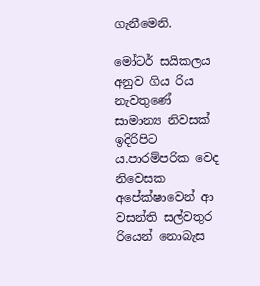ගැනීමෙනි.

මෝටර් සයිකලය අනුව ගිය රිය නැවතුණේ සාමාන්‍ය නිවසක් ඉදිරිපිට ය.පාරම්පරික වෙද නිවෙසක අපේක්ෂාවෙන් ආ වසන්ති සල්වතුර රියෙන් නොබැස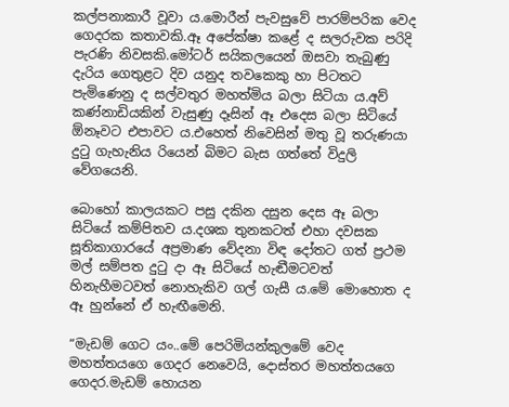කල්පනාකාරී වූවා ය.මොරීන් පැවසුවේ පාරම්පරික වෙද ගෙදරක කතාවකි.ඈ අපේක්ෂා කළේ ද සලරුවක පරිදි පැරණි නිවසකි.මෝටර් සයිකලයෙන් ඔසවා තැබුණු දැරිය ගෙතුළට දිව යනුද තවකෙකු හා පිටතට පැමිණෙනු ද සල්වතුර මහත්මිය බලා සිටියා ය.අව් කණ්නාඩියකින් වැසුණු දෑසින් ඈ එදෙස බලා සිටියේ ඕනෑවට එපාවට ය.එහෙත් නිවෙසින් මතු වූ තරුණයා දුටු ගැහැනිය රියෙන් බිමට බැස ගත්තේ විදුලි වේගයෙනි.

බොහෝ කාලයකට පසු දකින දසුන දෙස ඈ බලා සිටියේ කම්පිතව ය.දශක තුනකටත් එහා දවසක සූතිකාගාරයේ අප්‍රමාණ වේදනා විඳ දෝතට ගත් ප්‍රථම මල් සම්පත දුටු දා ඈ සිටියේ හැඬීමටවත් හිනැහීමටවත් නොහැකිව ගල් ගැසී ය.මේ මොහොත ද ඈ හුන්නේ ඒ හැඟීමෙනි.

“මැඩම් ගෙට යං..මේ පෙරිමියන්කුලමේ වෙද මහත්තයගෙ ගෙදර නෙවෙයි, දොස්තර මහත්තයගෙ ගෙදර.මැඩම් හොයන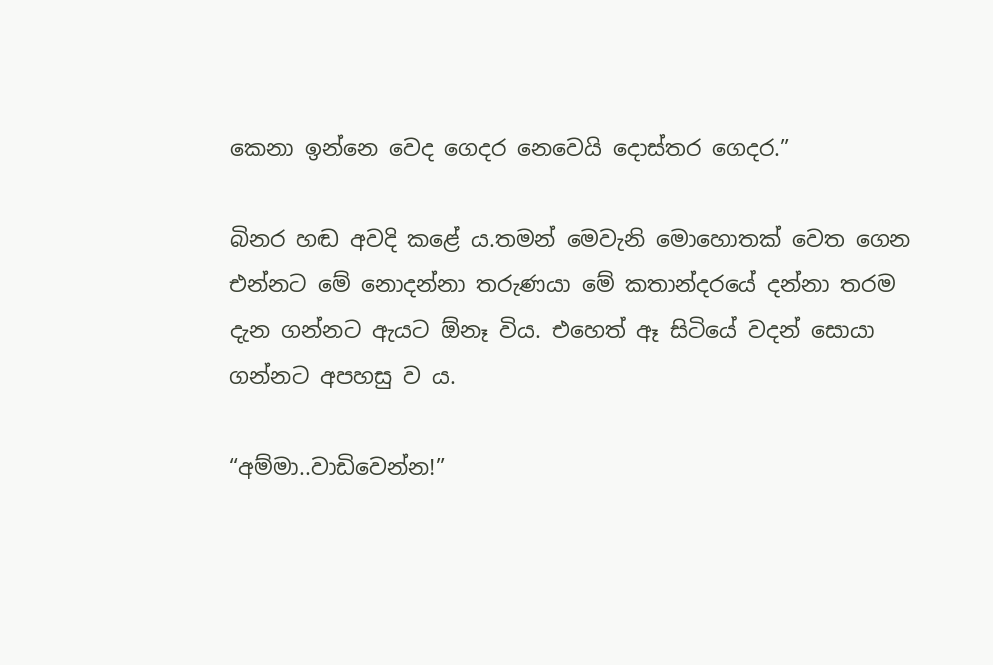කෙනා ඉන්නෙ වෙද ගෙදර නෙවෙයි දොස්තර ගෙදර.”

බිනර හඬ අවදි කළේ ය.තමන් මෙවැනි මොහොතක් වෙත ගෙන එන්නට මේ නොදන්නා තරුණයා මේ කතාන්දරයේ දන්නා තරම දැන ගන්නට ඇයට ඕනෑ විය. එහෙත් ඈ සිටියේ වදන් සොයා ගන්නට අපහසු ව ය.

“අම්මා..වාඩිවෙන්න!”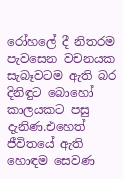රෝහලේ දී නිතරම පැවසෙන වචනයක සැබෑවටම ඇති බර දිනිඳුට බොහෝ කාලයකට පසු දැනිණ.එහෙත් ජීවිතයේ ඇති හොඳම සෙවණ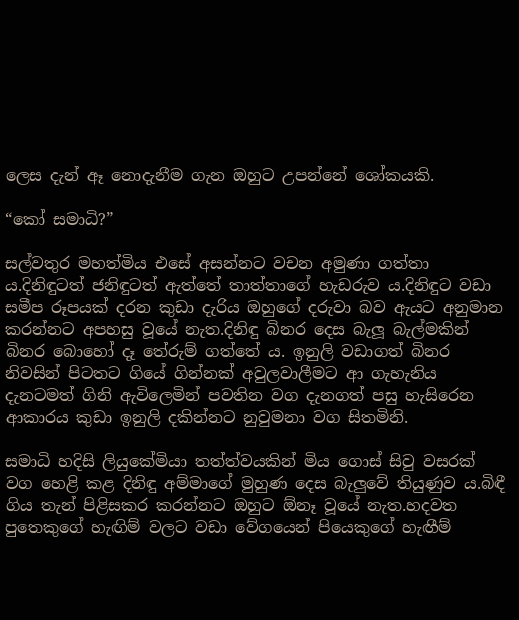ලෙස දැන් ඈ නොදැනීම ගැන ඔහුට උපන්නේ ශෝකයකි.

“කෝ සමාධි?”

සල්වතුර මහත්මිය එසේ අසන්නට වචන අමුණා ගත්තා ය.දිනිඳුටත් ජනිඳුටත් ඇත්තේ තාත්තාගේ හැඩරුව ය.දිනිඳුට වඩා සමීප රූපයක් දරන කුඩා දැරිය ඔහුගේ දරුවා බව ඇයට අනුමාන කරන්නට අපහසු වූයේ නැත.දිනිඳු බිනර දෙස බැලූ බැල්මකින් බිනර බොහෝ දෑ තේරුම් ගත්තේ ය. ඉනුලි වඩාගත් බිනර නිවසින් පිටතට ගියේ ගින්නක් අවුලවාලීමට ආ ගැහැනිය දැනටමත් ගිනි ඇවිලෙමින් පවතින වග දැනගත් පසු හැසිරෙන ආකාරය කුඩා ඉනුලි දකින්නට නුවුමනා වග සිතමිනි.

සමාධි හදිසි ලියුකේමියා තත්ත්වයකින් මිය ගොස් සිවු වසරක් වග හෙළි කළ දිනිඳු අම්මාගේ මුහුණ දෙස බැලුවේ තියුණුව ය.බිඳී ගිය තැන් පිළිසකර කරන්නට ඔහුට ඕනෑ වූයේ නැත.හදවත පුතෙකුගේ හැඟිම් වලට වඩා වේගයෙන් පියෙකුගේ හැඟීම්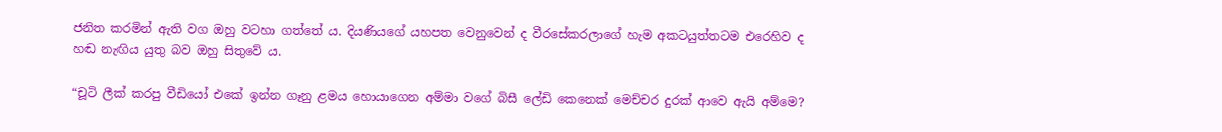ජනිත කරමින් ඇති වග ඔහු වටහා ගත්තේ ය. දියණියගේ යහපත වෙනුවෙන් ද වීරසේකරලාගේ හැම අකටයුත්තටම එරෙහිව ද හඬ නැඟිය යුතු බව ඔහු සිතුවේ ය.

“චූටි ලීක් කරපු වීඩියෝ එකේ ඉන්න ගෑනු ළමය හොයාගෙන අම්මා වගේ බිසී ලේඩි කෙනෙක් මෙච්චර දුරක් ආවෙ ඇයි අම්මෙ?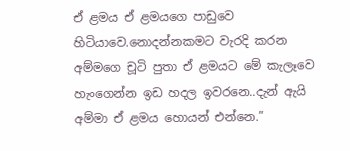ඒ ළමය ඒ ළමයගෙ පාඩුවෙ හිටියාවෙ.නොදන්නකමට වැරදි කරන අම්මගෙ චූටි පුතා ඒ ළමයට මේ කැලෑවෙ හැංගෙන්න ඉඩ හදල ඉවරනෙ..දැන් ඇයි අම්මා ඒ ළමය හොයන් එන්නෙ.”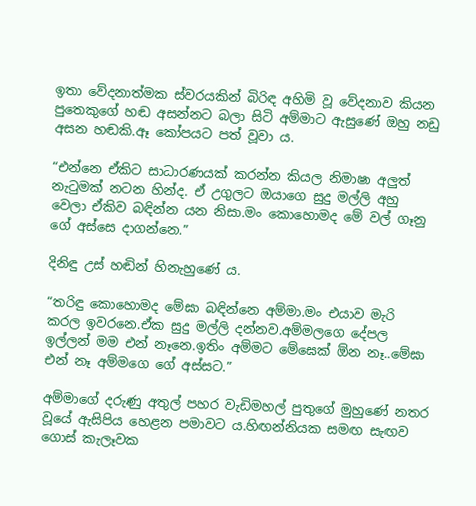ඉතා වේදනාත්මක ස්වරයකින් බිරිඳ අහිමි වූ වේදනාව කියන පුතෙකුගේ හඬ අසන්නට බලා සිටි අම්මාට ඇසුණේ ඔහු නඩු අසන හඬකි.ඈ කෝපයට පත් වූවා ය.

“එන්නෙ ඒකිට සාධාරණයක් කරන්න කියල නිමාෂා අලුත් නැටුමක් නටන හින්ද. ඒ උගුලට ඔයාගෙ සුදු මල්ලි අහු වෙලා ඒකිව බඳින්න යන නිසා.මං කොහොමද මේ වල් ගෑනු ගේ අස්සෙ දාගන්නෙ.”

දිනිඳු උස් හඬින් හිනැහුණේ ය.

“තරිඳු කොහොමද මේඝා බඳින්නෙ අම්මා.මං එයාව මැරි කරල ඉවරනෙ.ඒක සුදු මල්ලි දන්නව.අම්මලගෙ දේපල ඉල්ලන් මම එන් නෑනෙ.ඉතිං අම්මට මේඝෙක් ඕන නෑ..මේඝා එන් නෑ අම්මගෙ ගේ අස්සට.”

අම්මාගේ දරුණු අතුල් පහර වැඩිමහල් පුතුගේ මුහුණේ නතර වූයේ ඇසිපිය හෙළන පමාවට ය.හිඟන්නියක සමඟ සැඟව ගොස් කැලෑවක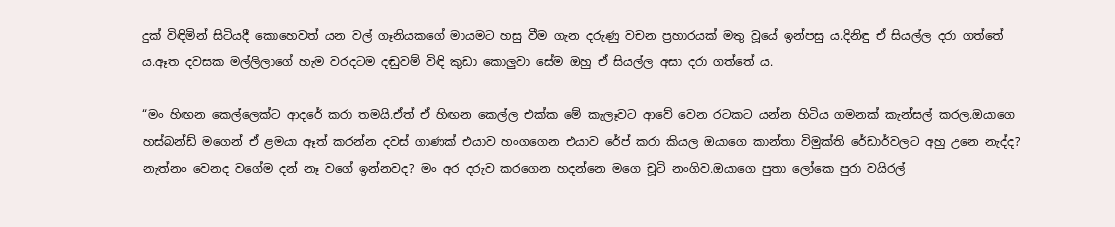දුක් විඳිමින් සිටියදී කොහෙවත් යන වල් ගෑනියකගේ මායමට හසු වීම ගැන දරුණු වචන ප්‍රහාරයක් මතු වූයේ ඉන්පසු ය.දිනිඳු ඒ සියල්ල දරා ගත්තේ ය.ඈත දවසක මල්ලිලාගේ හැම වරදටම දඬුවම් විඳි කුඩා කොලුවා සේම ඔහු ඒ සියල්ල අසා දරා ගත්තේ ය.

“මං හිඟන කෙල්ලෙක්ට ආදරේ කරා තමයි.ඒත් ඒ හිඟන කෙල්ල එක්ක මේ කැලෑවට ආවේ වෙන රටකට යන්න හිටිය ගමනක් කැන්සල් කරල.ඔයාගෙ හස්බන්ඩ් මගෙන් ඒ ළමයා ඈත් කරන්න දවස් ගාණක් එයාව හංගගෙන එයාව රේප් කරා කියල ඔයාගෙ කාන්තා විමුක්ති රේඩාර්වලට අහු උනෙ නැද්ද? නැත්නං වෙනද වගේම දන් නෑ වගේ ඉන්නවද? මං අර දරුව කරගෙන හදන්නෙ මගෙ චූටි නංගිව.ඔයාගෙ පුතා ලෝකෙ පුරා වයිරල්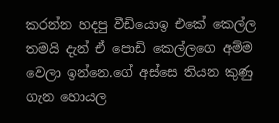කරන්න හදපු වීඩියොඉ එකේ කෙල්ල තමයි දැන් ඒ පොඩි කෙල්ලගෙ අම්ම වෙලා ඉන්නෙ.ගේ අස්සෙ තියන කුණු ගැන හොයල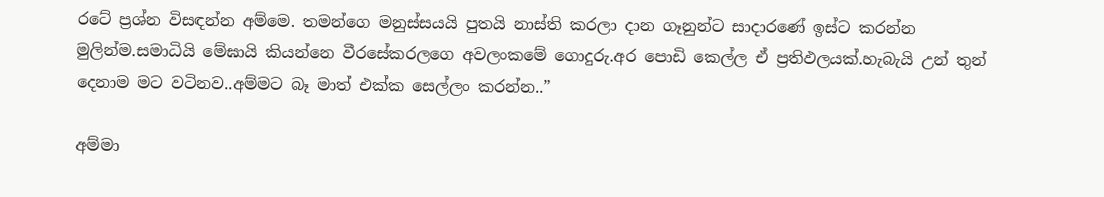රටේ ප්‍රශ්න විසඳන්න අම්මෙ. තමන්ගෙ මනුස්සයයි පුතයි නාස්ති කරලා දාන ගෑනුන්ට සාදාරණේ ඉස්ට කරන්න මුලින්ම.සමාධියි මේඝායි කියන්නෙ වීරසේකරලගෙ අවලංකමේ ගොදුරු.අර පොඩි කෙල්ල ඒ ප්‍රතිඵලයක්.හැබැයි උන් තුන් දෙනාම මට වටිනව..අම්මට බෑ මාත් එක්ක සෙල්ලං කරන්න..”

අම්මා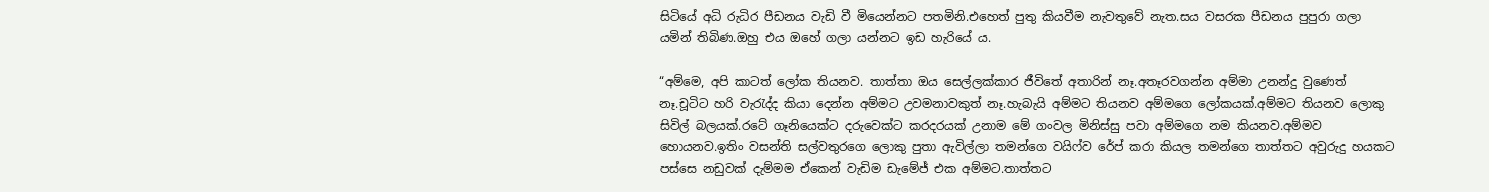සිටියේ අධි රුධිර පීඩනය වැඩි වී මියෙන්නට පතමිනි.එහෙත් පුතු කියවීම නැවතුවේ නැත.සය වසරක පීඩනය පුපුරා ගලා යමින් තිබිණ.ඔහු එය ඔහේ ගලා යන්නට ඉඩ හැරියේ ය.

“අම්මෙ, අපි කාටත් ලෝක තියනව. තාත්තා ඔය සෙල්ලක්කාර ජීවිතේ අතාරින් නෑ.අතෑරවගන්න අම්මා උනන්දු වුණෙත් නෑ.චූටිට හරි වැරැද්ද කියා දෙන්න අම්මට උවමනාවකුත් නෑ.හැබැයි අම්මට තියනව අම්මගෙ ලෝකයක්.අම්මට තියනව ලොකු සිවිල් බලයක්.රටේ ගෑනියෙක්ට දරුවෙක්ට කරදරයක් උනාම මේ ගංවල මිනිස්සු පවා අම්මගෙ නම කියනව.අම්මව හොයනව.ඉතිං වසන්ති සල්වතුරගෙ ලොකු පුතා ඇවිල්ලා තමන්ගෙ වයිෆ්ව රේප් කරා කියල තමන්ගෙ තාත්තට අවුරුදු හයකට පස්සෙ නඩුවක් දැම්මම ඒකෙන් වැඩිම ඩැමේජ් එක අම්මට.තාත්තට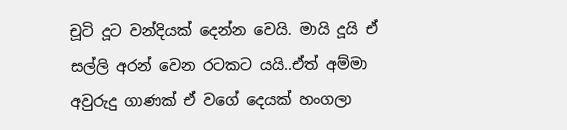චූටි දූට වන්දියක් දෙන්න වෙයි. මායි දූයි ඒ සල්ලි අරන් වෙන රටකට යයි..ඒත් අම්මා අවුරුදු ගාණක් ඒ වගේ දෙයක් හංගලා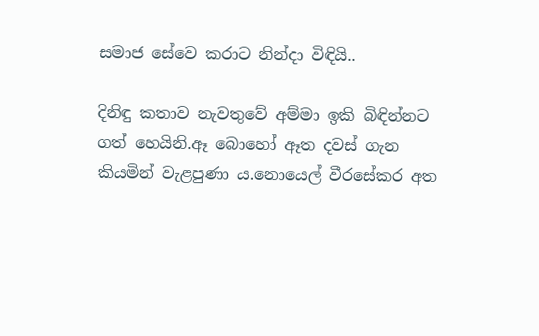සමාජ සේවෙ කරාට නින්දා විඳියි..

දිනිඳු කතාව නැවතුවේ අම්මා ඉකි බිඳින්නට ගත් හෙයිනි.ඈ බොහෝ ඈත දවස් ගැන කියමින් වැළපුණා ය.නොයෙල් වීරසේකර අත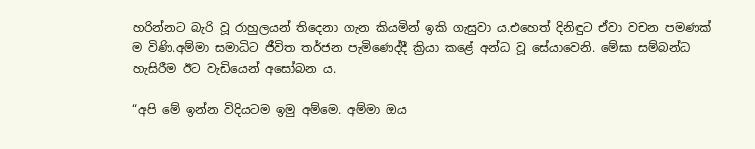හරින්නට බැරි වූ රාහුලයන් තිදෙනා ගැන කියමින් ඉකි ගැසුවා ය.එහෙත් දිනිඳුට ඒවා වචන පමණක් ම විණි.අම්මා සමාධිට ජීවිත තර්ජන පැමිණෙද්දී ක්‍රියා කළේ අන්ධ වූ සේයාවෙනි. මේඝා සම්බන්ධ හැසිරීම ඊට වැඩියෙන් අසෝබන ය.

“අපි මේ ඉන්න විදියටම ඉමු අම්මෙ. අම්මා ඔය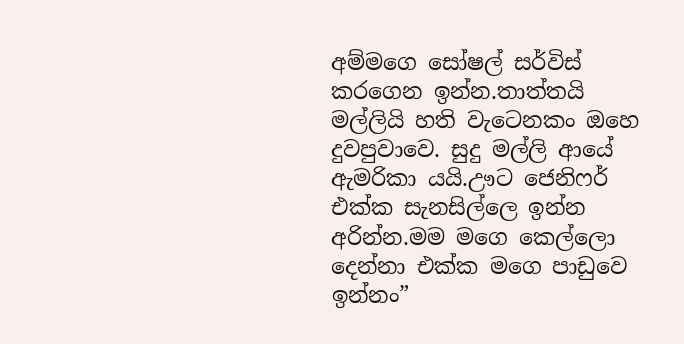අම්මගෙ සෝෂල් සර්විස් කරගෙන ඉන්න.තාත්තයි මල්ලියි හති වැටෙනකං ඔහෙ දුවපුවාවෙ. සුදු මල්ලි ආයේ ඇමරිකා යයි.ඌට ජෙනිෆර් එක්ක සැනසිල්ලෙ ඉන්න අරින්න.මම මගෙ කෙල්ලො දෙන්නා එක්ක මගෙ පාඩුවෙ ඉන්නං”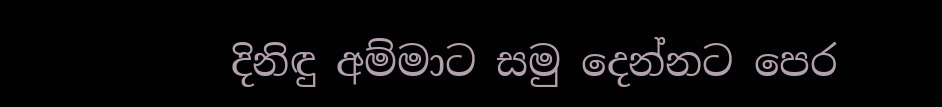දිනිඳු අම්මාට සමු දෙන්නට පෙර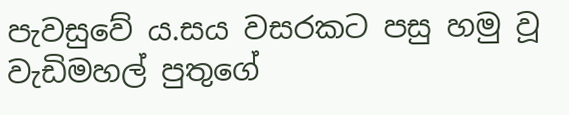පැවසුවේ ය.සය වසරකට පසු හමු වූ වැඩිමහල් පුතුගේ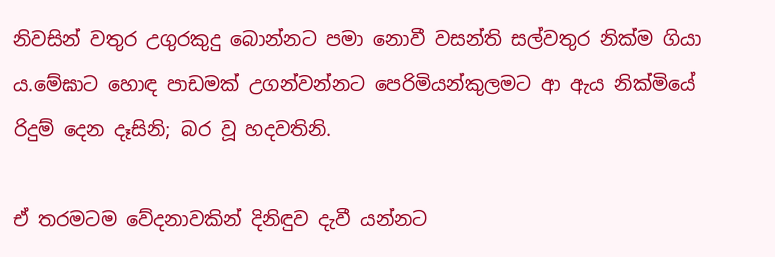නිවසින් වතුර උගුරකුදු බොන්නට පමා නොවී වසන්ති සල්වතුර නික්ම ගියා ය.මේඝාට හොඳ පාඩමක් උගන්වන්නට පෙරිමියන්කුලමට ආ ඇය නික්මියේ රිදුම් දෙන දෑසිනි; බර වූ හදවතිනි.

ඒ තරමටම වේදනාවකින් දිනිඳුව දැවී යන්නට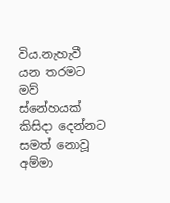විය.නැහැවී යන තරමට මව් ස්නේහයක් කිසිදා දෙන්නට සමත් නොවූ අම්මා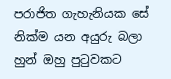පරාජිත ගැහැනියක සේ නික්ම යන අයුරු බලා හුන් ඔහු පුටුවකට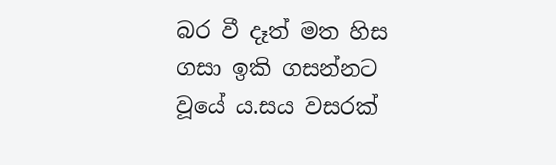බර වී දෑත් මත හිස ගසා ඉකි ගසන්නට වූයේ ය.සය වසරක්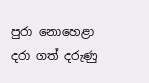පුරා නොහෙළා දරා ගත් දරුණු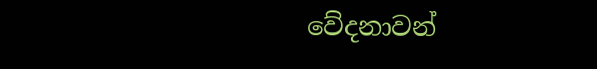වේදනාවන්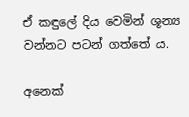ඒ කඳුලේ දිය වෙමින් ශූන්‍ය වන්නට පටන් ගත්තේ ය.

අනෙක්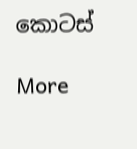කොටස්

More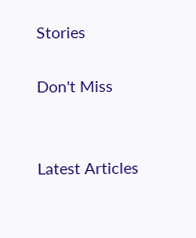Stories

Don't Miss


Latest Articles